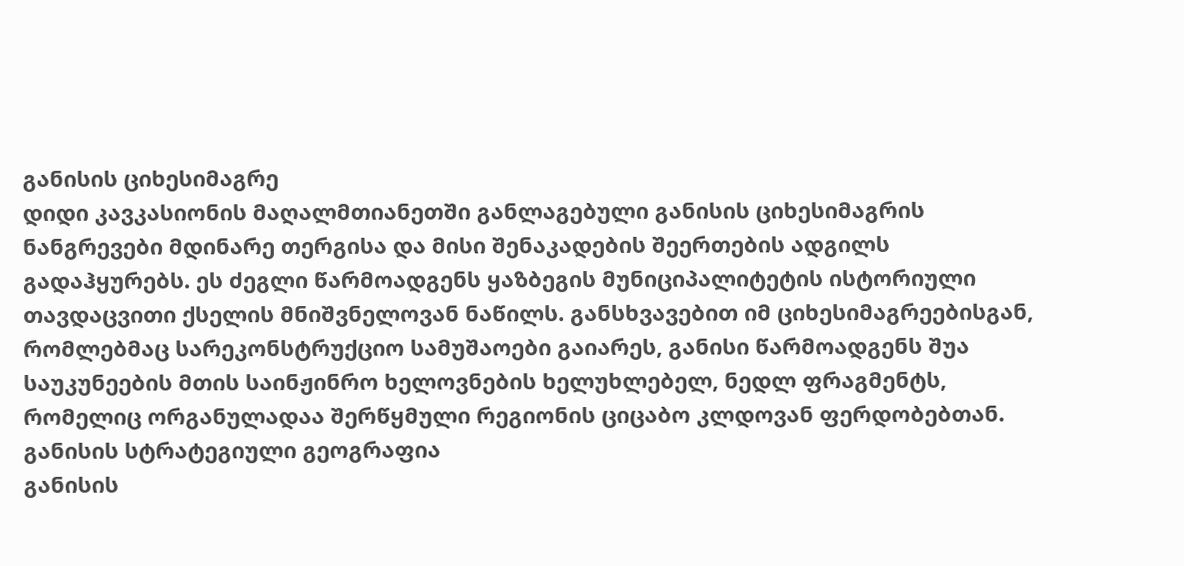განისის ციხესიმაგრე
დიდი კავკასიონის მაღალმთიანეთში განლაგებული განისის ციხესიმაგრის ნანგრევები მდინარე თერგისა და მისი შენაკადების შეერთების ადგილს გადაჰყურებს. ეს ძეგლი წარმოადგენს ყაზბეგის მუნიციპალიტეტის ისტორიული თავდაცვითი ქსელის მნიშვნელოვან ნაწილს. განსხვავებით იმ ციხესიმაგრეებისგან, რომლებმაც სარეკონსტრუქციო სამუშაოები გაიარეს, განისი წარმოადგენს შუა საუკუნეების მთის საინჟინრო ხელოვნების ხელუხლებელ, ნედლ ფრაგმენტს, რომელიც ორგანულადაა შერწყმული რეგიონის ციცაბო კლდოვან ფერდობებთან.
განისის სტრატეგიული გეოგრაფია
განისის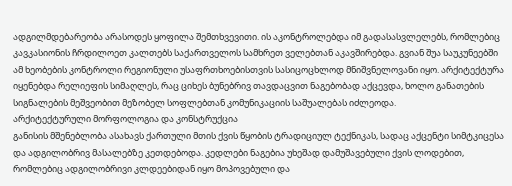ადგილმდებარეობა არასოდეს ყოფილა შემთხვევითი. ის აკონტროლებდა იმ გადასასვლელებს, რომლებიც კავკასიონის ჩრდილოეთ კალთებს საქართველოს სამხრეთ ველებთან აკავშირებდა. გვიან შუა საუკუნეებში ამ ხეობების კონტროლი რეგიონული უსაფრთხოებისთვის სასიცოცხლოდ მნიშვნელოვანი იყო. არქიტექტურა იყენებდა რელიეფის სიმაღლეს, რაც ციხეს ბუნებრივ თავდაცვით ნაგებობად აქცევდა, ხოლო განათების სიგნალების მეშვეობით მეზობელ სოფლებთან კომუნიკაციის საშუალებას იძლეოდა.
არქიტექტურული მორფოლოგია და კონსტრუქცია
განისის მშენებლობა ასახავს ქართული მთის ქვის წყობის ტრადიციულ ტექნიკას, სადაც აქცენტი სიმტკიცესა და ადგილობრივ მასალებზე კეთდებოდა. კედლები ნაგებია უხეშად დამუშავებული ქვის ლოდებით, რომლებიც ადგილობრივი კლდეებიდან იყო მოპოვებული და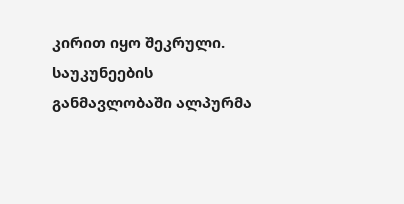კირით იყო შეკრული. საუკუნეების განმავლობაში ალპურმა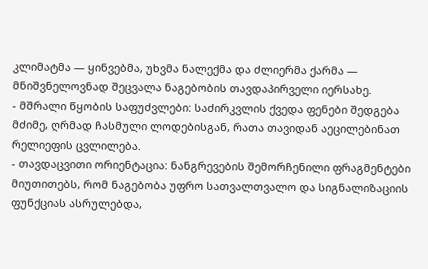კლიმატმა — ყინვებმა, უხვმა ნალექმა და ძლიერმა ქარმა — მნიშვნელოვნად შეცვალა ნაგებობის თავდაპირველი იერსახე.
- მშრალი წყობის საფუძვლები: საძირკვლის ქვედა ფენები შედგება მძიმე, ღრმად ჩასმული ლოდებისგან, რათა თავიდან აეცილებინათ რელიეფის ცვლილება.
- თავდაცვითი ორიენტაცია: ნანგრევების შემორჩენილი ფრაგმენტები მიუთითებს, რომ ნაგებობა უფრო სათვალთვალო და სიგნალიზაციის ფუნქციას ასრულებდა,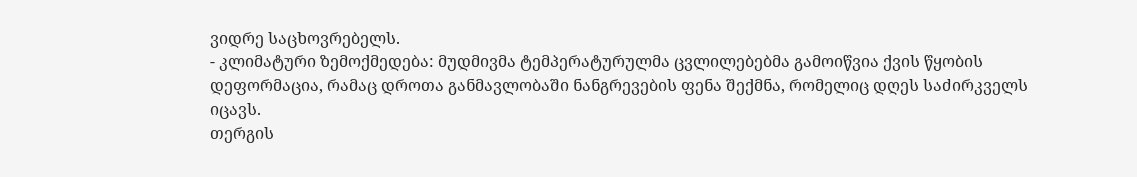ვიდრე საცხოვრებელს.
- კლიმატური ზემოქმედება: მუდმივმა ტემპერატურულმა ცვლილებებმა გამოიწვია ქვის წყობის დეფორმაცია, რამაც დროთა განმავლობაში ნანგრევების ფენა შექმნა, რომელიც დღეს საძირკველს იცავს.
თერგის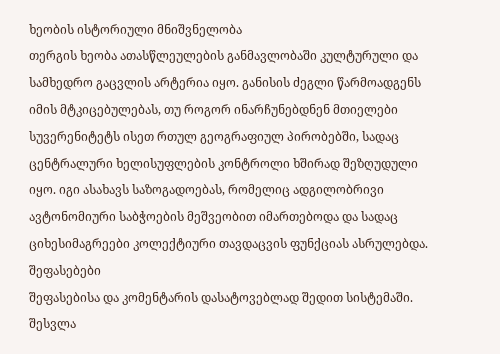ხეობის ისტორიული მნიშვნელობა
თერგის ხეობა ათასწლეულების განმავლობაში კულტურული და სამხედრო გაცვლის არტერია იყო. განისის ძეგლი წარმოადგენს იმის მტკიცებულებას, თუ როგორ ინარჩუნებდნენ მთიელები სუვერენიტეტს ისეთ რთულ გეოგრაფიულ პირობებში, სადაც ცენტრალური ხელისუფლების კონტროლი ხშირად შეზღუდული იყო. იგი ასახავს საზოგადოებას, რომელიც ადგილობრივი ავტონომიური საბჭოების მეშვეობით იმართებოდა და სადაც ციხესიმაგრეები კოლექტიური თავდაცვის ფუნქციას ასრულებდა.
შეფასებები
შეფასებისა და კომენტარის დასატოვებლად შედით სისტემაში. შესვლა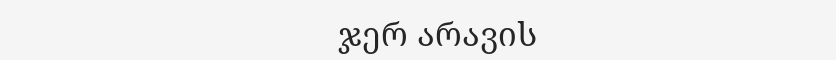ჯერ არავის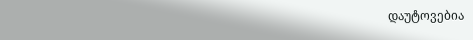დაუტოვებია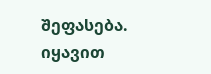შეფასება. იყავით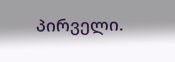პირველი.